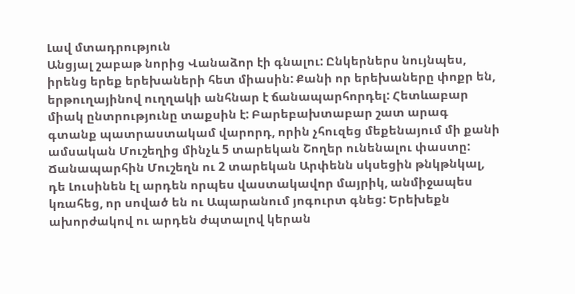Լավ մտադրություն
Անցյալ շաբաթ նորից Վանաձոր էի գնալու: Ընկերներս նույնպես, իրենց երեք երեխաների հետ միասին: Քանի որ երեխաները փոքր են, երթուղայինով ուղղակի անհնար է ճանապարհորդել: Հետևաբար միակ ընտրությունը տաքսին է: Բարեբախտաբար շատ արագ գտանք պատրաստակամ վարորդ, որին չհուզեց մեքենայում մի քանի ամսական Մուշեղից մինչև 5 տարեկան Շողեր ունենալու փաստը: Ճանապարհին Մուշեղն ու 2 տարեկան Արփենն սկսեցին թնկթնկալ, դե Լուսինեն էլ արդեն որպես վաստակավոր մայրիկ, անմիջապես կռահեց, որ սոված են ու Ապարանում յոգուրտ գնեց: Երեխեքն ախորժակով ու արդեն ժպտալով կերան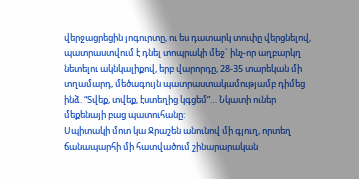վերջացրեցին յոգուրտը, ու ես դատարկ տուփը վերցնելով, պատրաստվում է դնել տոպրակի մեջ` ինչ-որ աղբարկղ նետելու ակնկալիքով, երբ վարորդը, 28-35 տարեկան մի տղամարդ, մեծագույն պատրաստակամությամբ դիմեց ինձ. “Տվեք, տվեք, էստեղից կգցեմ”… Նկատի ուներ մեքենայի բաց պատուհանը:
Սպիտակի մոտ կա Ջրաշեն անունով մի գյուղ, որտեղ ճանապարհի մի հատվածում շինարարական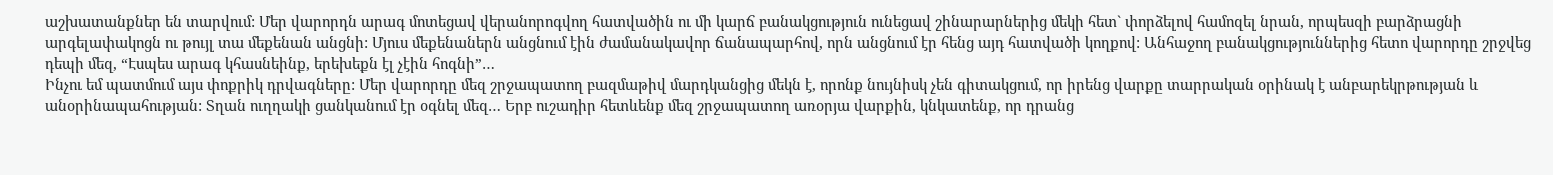աշխատանքներ են տարվում: Մեր վարորդն արագ մոտեցավ վերանորոգվող հատվածին ու մի կարճ բանակցություն ունեցավ շինարարներից մեկի հետ` փորձելով համոզել նրան, որպեսզի բարձրացնի արգելափակոցն ու թույլ տա մեքենան անցնի: Մյուս մեքենաներն անցնում էին ժամանակավոր ճանապարհով, որն անցնում էր հենց այդ հատվածի կողքով: Անհաջող բանակցություններից հետո վարորդը շրջվեց դեպի մեզ, “Էսպես արագ կհասնեինք, երեխեքն էլ չէին հոգնի”…
Ինչու եմ պատմում այս փոքրիկ դրվագները: Մեր վարորդը մեզ շրջապատող բազմաթիվ մարդկանցից մեկն է, որոնք նույնիսկ չեն գիտակցում, որ իրենց վարքը տարրական օրինակ է անբարեկրթության և անօրինապահության: Տղան ուղղակի ցանկանում էր օգնել մեզ… Երբ ուշադիր հետևենք մեզ շրջապատող առօրյա վարքին, կնկատենք, որ դրանց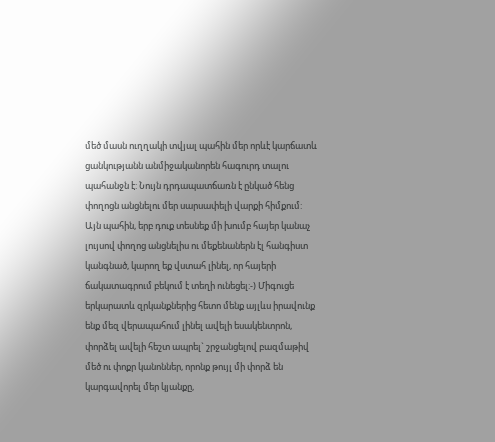մեծ մասն ուղղակի տվյալ պահին մեր որևէ կարճատև ցանկությանն անմիջականորեն հագուրդ տալու պահանջն է: Նույն դրդապատճառն է ընկած հենց փողոցն անցնելու մեր սարսափելի վարքի հիմքում: Այն պահին, երբ դուք տեսնեք մի խումբ հայեր կանաչ լույսով փողոց անցնելիս ու մեքենաներն էլ հանգիստ կանգնած, կարող եք վստահ լինել, որ հայերի ճակատագրում բեկում է տեղի ունեցել:-) Միգուցե երկարատև զրկանքներից հետո մենք այլևս իրավունք ենք մեզ վերապահում լինել ավելի եսակենտրոն, փորձել ավելի հեշտ ապրել` շրջանցելով բազմաթիվ մեծ ու փոքր կանոններ, որոնք թույլ մի փորձ են կարգավորել մեր կյանքը,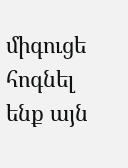միգուցե հոգնել ենք այն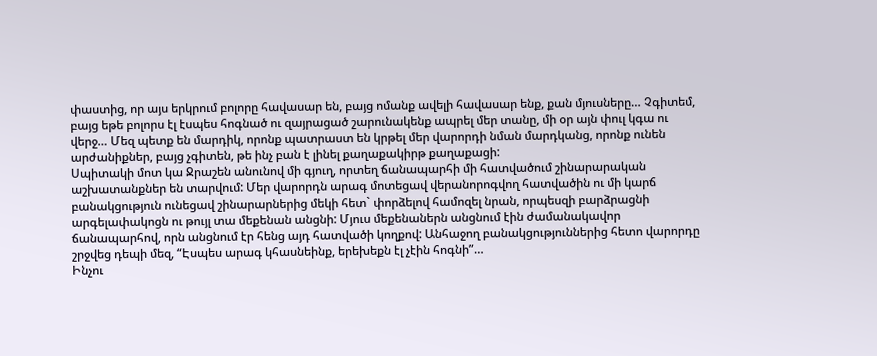փաստից, որ այս երկրում բոլորը հավասար են, բայց ոմանք ավելի հավասար ենք, քան մյուսները… Չգիտեմ, բայց եթե բոլորս էլ էսպես հոգնած ու զայրացած շարունակենք ապրել մեր տանը, մի օր այն փուլ կգա ու վերջ… Մեզ պետք են մարդիկ, որոնք պատրաստ են կրթել մեր վարորդի նման մարդկանց, որոնք ունեն արժանիքներ, բայց չգիտեն, թե ինչ բան է լինել քաղաքակիրթ քաղաքացի:
Սպիտակի մոտ կա Ջրաշեն անունով մի գյուղ, որտեղ ճանապարհի մի հատվածում շինարարական աշխատանքներ են տարվում: Մեր վարորդն արագ մոտեցավ վերանորոգվող հատվածին ու մի կարճ բանակցություն ունեցավ շինարարներից մեկի հետ` փորձելով համոզել նրան, որպեսզի բարձրացնի արգելափակոցն ու թույլ տա մեքենան անցնի: Մյուս մեքենաներն անցնում էին ժամանակավոր ճանապարհով, որն անցնում էր հենց այդ հատվածի կողքով: Անհաջող բանակցություններից հետո վարորդը շրջվեց դեպի մեզ, “Էսպես արագ կհասնեինք, երեխեքն էլ չէին հոգնի”…
Ինչու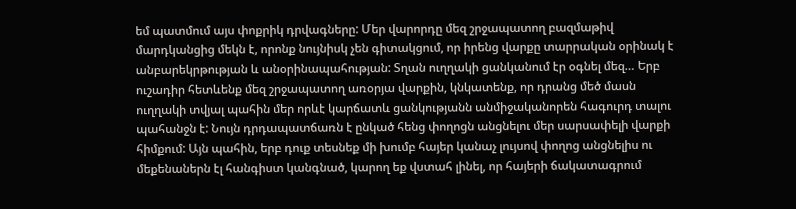եմ պատմում այս փոքրիկ դրվագները: Մեր վարորդը մեզ շրջապատող բազմաթիվ մարդկանցից մեկն է, որոնք նույնիսկ չեն գիտակցում, որ իրենց վարքը տարրական օրինակ է անբարեկրթության և անօրինապահության: Տղան ուղղակի ցանկանում էր օգնել մեզ… Երբ ուշադիր հետևենք մեզ շրջապատող առօրյա վարքին, կնկատենք, որ դրանց մեծ մասն ուղղակի տվյալ պահին մեր որևէ կարճատև ցանկությանն անմիջականորեն հագուրդ տալու պահանջն է: Նույն դրդապատճառն է ընկած հենց փողոցն անցնելու մեր սարսափելի վարքի հիմքում: Այն պահին, երբ դուք տեսնեք մի խումբ հայեր կանաչ լույսով փողոց անցնելիս ու մեքենաներն էլ հանգիստ կանգնած, կարող եք վստահ լինել, որ հայերի ճակատագրում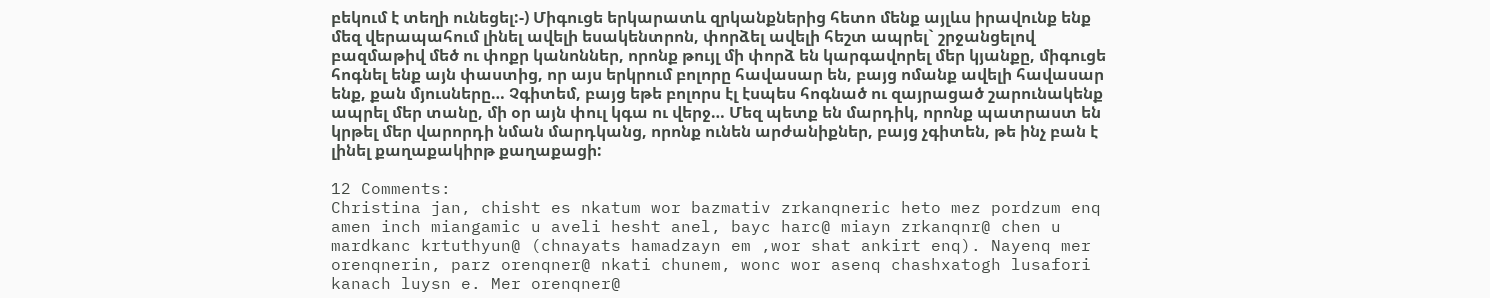բեկում է տեղի ունեցել:-) Միգուցե երկարատև զրկանքներից հետո մենք այլևս իրավունք ենք մեզ վերապահում լինել ավելի եսակենտրոն, փորձել ավելի հեշտ ապրել` շրջանցելով բազմաթիվ մեծ ու փոքր կանոններ, որոնք թույլ մի փորձ են կարգավորել մեր կյանքը, միգուցե հոգնել ենք այն փաստից, որ այս երկրում բոլորը հավասար են, բայց ոմանք ավելի հավասար ենք, քան մյուսները… Չգիտեմ, բայց եթե բոլորս էլ էսպես հոգնած ու զայրացած շարունակենք ապրել մեր տանը, մի օր այն փուլ կգա ու վերջ… Մեզ պետք են մարդիկ, որոնք պատրաստ են կրթել մեր վարորդի նման մարդկանց, որոնք ունեն արժանիքներ, բայց չգիտեն, թե ինչ բան է լինել քաղաքակիրթ քաղաքացի:

12 Comments:
Christina jan, chisht es nkatum wor bazmativ zrkanqneric heto mez pordzum enq amen inch miangamic u aveli hesht anel, bayc harc@ miayn zrkanqnr@ chen u mardkanc krtuthyun@ (chnayats hamadzayn em ,wor shat ankirt enq). Nayenq mer orenqnerin, parz orenqner@ nkati chunem, wonc wor asenq chashxatogh lusafori kanach luysn e. Mer orenqner@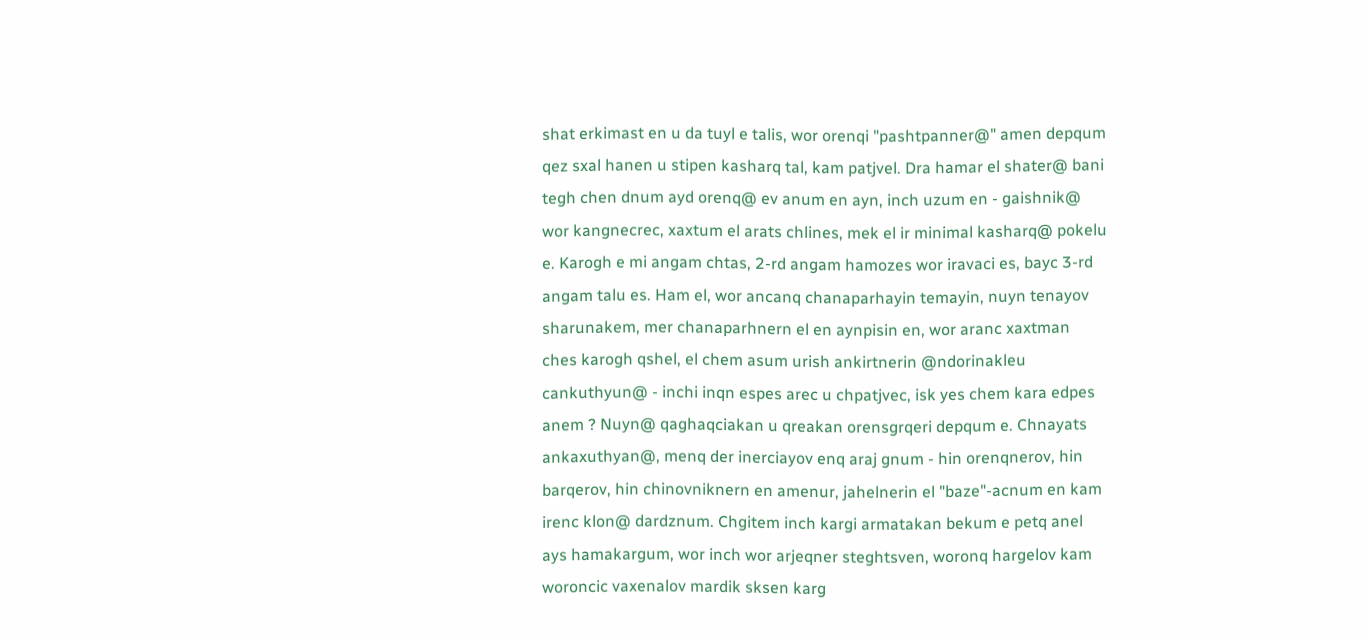shat erkimast en u da tuyl e talis, wor orenqi "pashtpanner@" amen depqum qez sxal hanen u stipen kasharq tal, kam patjvel. Dra hamar el shater@ bani tegh chen dnum ayd orenq@ ev anum en ayn, inch uzum en - gaishnik@ wor kangnecrec, xaxtum el arats chlines, mek el ir minimal kasharq@ pokelu e. Karogh e mi angam chtas, 2-rd angam hamozes wor iravaci es, bayc 3-rd angam talu es. Ham el, wor ancanq chanaparhayin temayin, nuyn tenayov sharunakem, mer chanaparhnern el en aynpisin en, wor aranc xaxtman ches karogh qshel, el chem asum urish ankirtnerin @ndorinakleu cankuthyun@ - inchi inqn espes arec u chpatjvec, isk yes chem kara edpes anem ? Nuyn@ qaghaqciakan u qreakan orensgrqeri depqum e. Chnayats ankaxuthyan@, menq der inerciayov enq araj gnum - hin orenqnerov, hin barqerov, hin chinovniknern en amenur, jahelnerin el "baze"-acnum en kam irenc klon@ dardznum. Chgitem inch kargi armatakan bekum e petq anel ays hamakargum, wor inch wor arjeqner steghtsven, woronq hargelov kam woroncic vaxenalov mardik sksen karg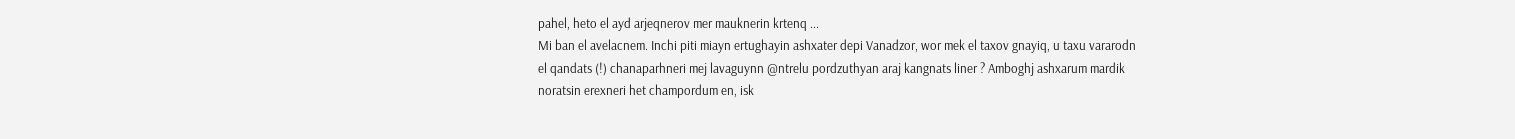pahel, heto el ayd arjeqnerov mer mauknerin krtenq ...
Mi ban el avelacnem. Inchi piti miayn ertughayin ashxater depi Vanadzor, wor mek el taxov gnayiq, u taxu vararodn el qandats (!) chanaparhneri mej lavaguynn @ntrelu pordzuthyan araj kangnats liner ? Amboghj ashxarum mardik noratsin erexneri het champordum en, isk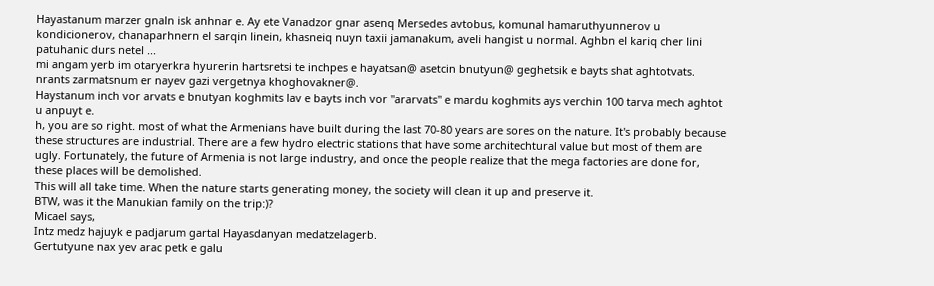Hayastanum marzer gnaln isk anhnar e. Ay ete Vanadzor gnar asenq Mersedes avtobus, komunal hamaruthyunnerov u kondicionerov, chanaparhnern el sarqin linein, khasneiq nuyn taxii jamanakum, aveli hangist u normal. Aghbn el kariq cher lini patuhanic durs netel ...
mi angam yerb im otaryerkra hyurerin hartsretsi te inchpes e hayatsan@ asetcin bnutyun@ geghetsik e bayts shat aghtotvats. nrants zarmatsnum er nayev gazi vergetnya khoghovakner@.
Haystanum inch vor arvats e bnutyan koghmits lav e bayts inch vor "ararvats" e mardu koghmits ays verchin 100 tarva mech aghtot u anpuyt e.
h, you are so right. most of what the Armenians have built during the last 70-80 years are sores on the nature. It's probably because these structures are industrial. There are a few hydro electric stations that have some architechtural value but most of them are ugly. Fortunately, the future of Armenia is not large industry, and once the people realize that the mega factories are done for, these places will be demolished.
This will all take time. When the nature starts generating money, the society will clean it up and preserve it.
BTW, was it the Manukian family on the trip:)?
Micael says,
Intz medz hajuyk e padjarum gartal Hayasdanyan medatzelagerb.
Gertutyune nax yev arac petk e galu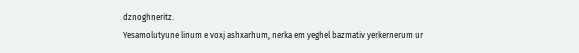dznoghneritz.
Yesamolutyune linum e voxj ashxarhum, nerka em yeghel bazmativ yerkernerum ur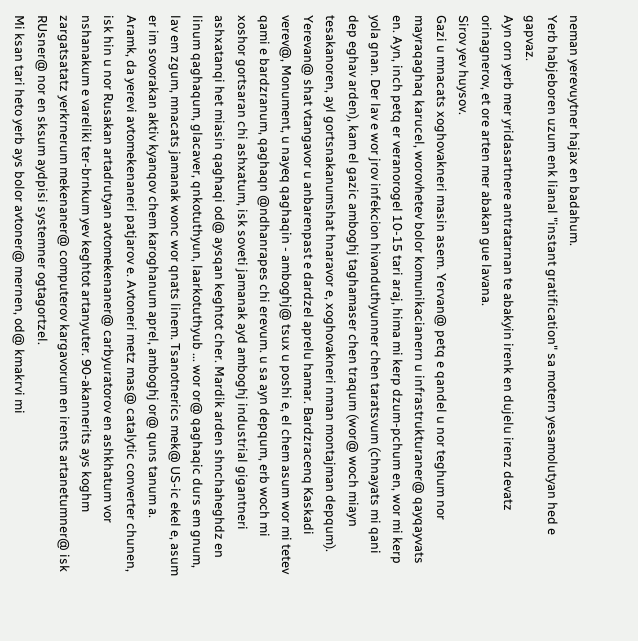neman yerevuytner hajax en badahum.
Yerb habjeboren uzum enk lianal "instant gratification" sa motern yesamolutyan hed e gapvaz.
Ayn orn yerb mer yridasartnere antratarnan te abakyin irenk en dujelu irenz devatz orinagnerov, et ore arten mer abakan gue lavana.
Sirov yev huysov.
Gazi u mnacats xoghovakneri masin asem. Yervan@ petq e qandel u nor teghum nor mayraqaghaq karucel, worovhetev bolor komunikacianern u infrastrukturaner@ qayqayvats en. Ayn, inch petq er veranorogel 10-15 tari araj, hima mi kerp dzum-pchum en, wor mi kerp yola gnan. Der lav e wor jrov infekcion hivanduthyunner chen taratsvum (chnayats mi qani dep eghav arden), kam el gazic amboghj taghamaser chen traqum (wor@ woch miayn tesakanoren, ayl gortsnakanumshat hnaravor e, xoghovakneri nman montajman depqum). Yerevan@ shat vtangavor u anbarenpast e dardzel aprelu hamar. Bardzracenq Kaskadi verev@, Monument, u nayeq qaghaqin - amboghj@ tsux u poshi e, el chem asum wor mi tetev qami e bardzranum, qaghaqn @ndhanrapes chi erevum. u sa ayn depqum, erb woch mi xoshor gortsaran chi ashxatum, isk soveti jamanak ayd amboghj industrial gigantneri ashxatanqi het miasin qaghaqi od@ aysqan keghtot cher. Mardik arden shnchaheghdz en linum qaghaqum, glacaver, qnkotuthyun, laarkotuthyub ... wor or@ qaghaqic durs em gnum, lav em zgum, mnacats jamanak wonc wor qnats linem. Tsanotnerics mek@ US-ic ekel e, asum er im sovorakan aktiv kyanqov chem karoghanum aprel, amboghj or@ quns tanum a.
Aramk, da yerevi avtomekenaneri patjarov e. Avtoneri metz mas@ catalytic converter chunen, isk hin u nor Rusakan artadrutyan avtomekenaner@ carbyuratorov en ashkhatum vor nshanakum e vareliki ter-brnkum yev keghtot artanyuter. 90-akannerits ays koghm zargatsatatz yerkrnerum mekenaner@ computerov kargavorum en irents artanetumner@ isk RUsner@ nor en sksum aydpisi systemner ogtagortzel.
Mi ksan tari heto yerb ays bolor avtoner@ mernen, od@ kmakrvi mi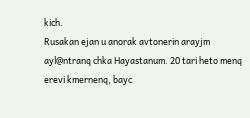kich.
Rusakan ejan u anorak avtonerin arayjm ayl@ntranq chka Hayastanum. 20 tari heto menq erevi kmernenq, bayc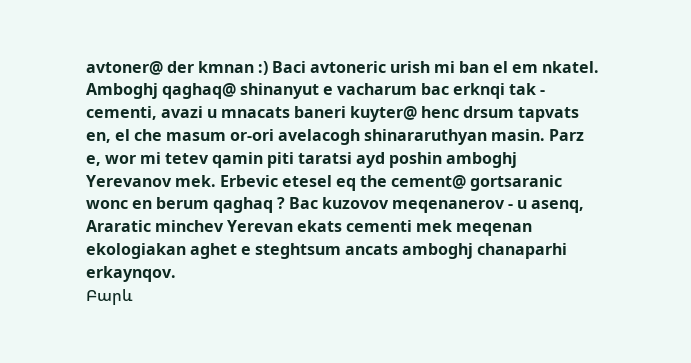avtoner@ der kmnan :) Baci avtoneric urish mi ban el em nkatel. Amboghj qaghaq@ shinanyut e vacharum bac erknqi tak - cementi, avazi u mnacats baneri kuyter@ henc drsum tapvats en, el che masum or-ori avelacogh shinararuthyan masin. Parz e, wor mi tetev qamin piti taratsi ayd poshin amboghj Yerevanov mek. Erbevic etesel eq the cement@ gortsaranic wonc en berum qaghaq ? Bac kuzovov meqenanerov - u asenq, Araratic minchev Yerevan ekats cementi mek meqenan ekologiakan aghet e steghtsum ancats amboghj chanaparhi erkaynqov.
Բարև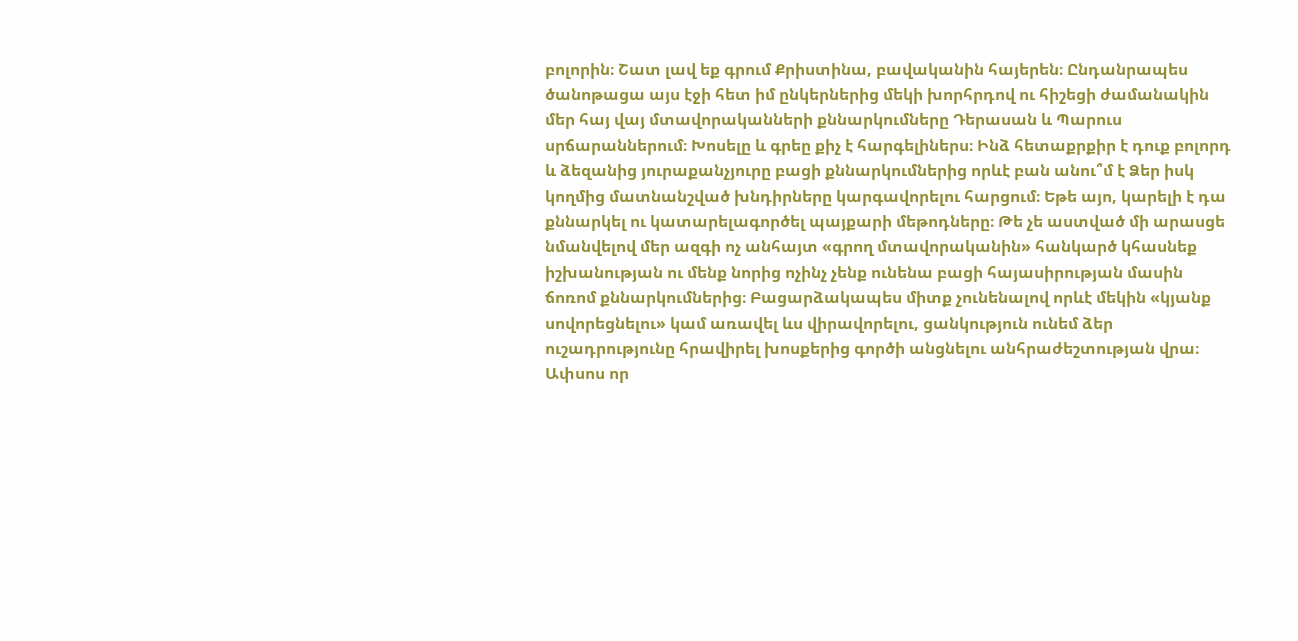բոլորին։ Շատ լավ եք գրում Քրիստինա, բավականին հայերեն։ Ընդանրապես ծանոթացա այս էջի հետ իմ ընկերներից մեկի խորհրդով ու հիշեցի ժամանակին մեր հայ վայ մտավորականների քննարկումները Դերասան և Պարուս սրճարաններում։ Խոսելը և գրեը քիչ է հարգելիներս։ Ինձ հետաքրքիր է դուք բոլորդ և ձեզանից յուրաքանչյուրը բացի քննարկումներից որևէ բան անու՞մ է Ձեր իսկ կողմից մատնանշված խնդիրները կարգավորելու հարցում։ Եթե այո, կարելի է դա քննարկել ու կատարելագործել պայքարի մեթոդները։ Թե չե աստված մի արասցե նմանվելով մեր ազգի ոչ անհայտ «գրող մտավորականին» հանկարծ կհասնեք իշխանության ու մենք նորից ոչինչ չենք ունենա բացի հայասիրության մասին ճոռոմ քննարկումներից։ Բացարձակապես միտք չունենալով որևէ մեկին «կյանք սովորեցնելու» կամ առավել ևս վիրավորելու, ցանկություն ունեմ ձեր ուշադրությունը հրավիրել խոսքերից գործի անցնելու անհրաժեշտության վրա։ Ափսոս որ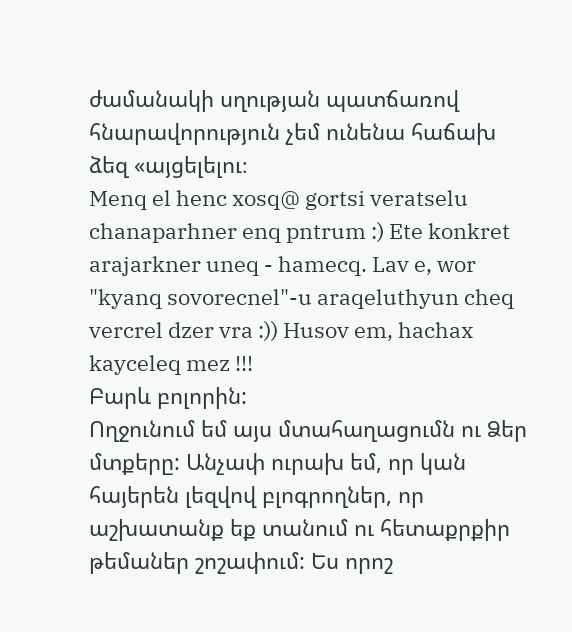ժամանակի սղության պատճառով հնարավորություն չեմ ունենա հաճախ ձեզ «այցելելու։
Menq el henc xosq@ gortsi veratselu chanaparhner enq pntrum :) Ete konkret arajarkner uneq - hamecq. Lav e, wor "kyanq sovorecnel"-u araqeluthyun cheq vercrel dzer vra :)) Husov em, hachax kayceleq mez !!!
Բարև բոլորին:
Ողջունում եմ այս մտահաղացումն ու Ձեր մտքերը: Անչափ ուրախ եմ, որ կան հայերեն լեզվով բլոգրողներ, որ աշխատանք եք տանում ու հետաքրքիր թեմաներ շոշափում: Ես որոշ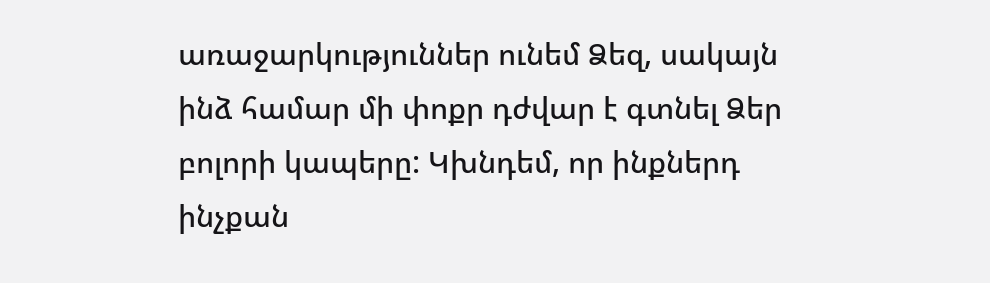առաջարկություններ ունեմ Ձեզ, սակայն ինձ համար մի փոքր դժվար է գտնել Ձեր բոլորի կապերը: Կխնդեմ, որ ինքներդ ինչքան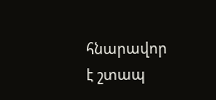հնարավոր է շտապ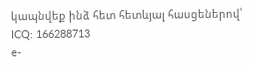կապնվեք ինձ հետ հետևյալ հասցեներով՝
ICQ: 166288713
e-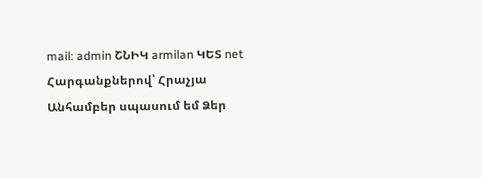mail: admin ՇՆԻԿ armilan ԿԵՏ net
Հարգանքներով՝ Հրաչյա
Անհամբեր սպասում եմ Ձեր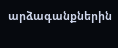արձագանքներին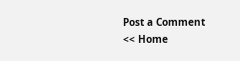Post a Comment
<< Home